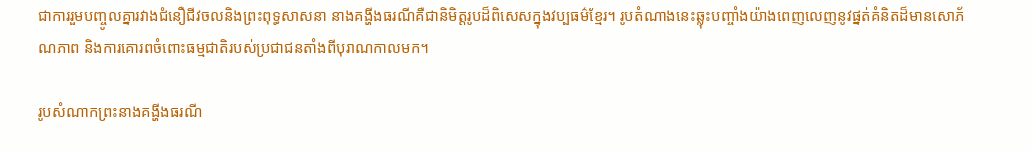ជាការរួមបញ្ចូលគ្នារវាងជំនឿជីវចលនិងព្រះពុទ្ធសាសនា នាងគង្ហីងធរណីគឺជានិមិត្តរូបដ៏ពិសេសក្នុងវប្បធម៌ខ្មែរ។ រូបតំណាងនេះឆ្លុះបញ្ចាំងយ៉ាងពេញលេញនូវផ្នត់គំនិតដ៏មានសោភ័ណភាព និងការគោរពចំពោះធម្មជាតិរបស់ប្រជាជនតាំងពីបុរាណកាលមក។

រូបសំណាកព្រះនាងគង្ហីងធរណី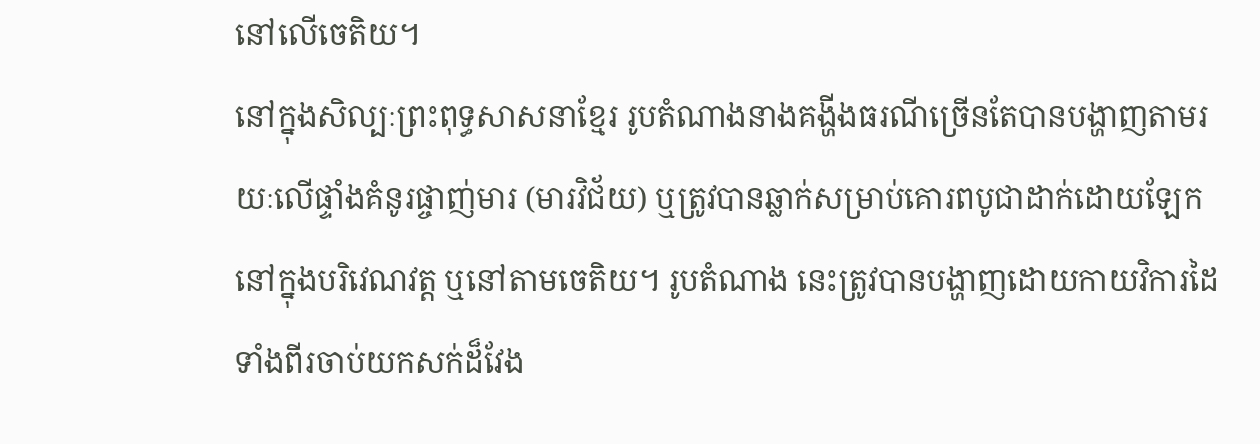នៅលើចេតិយ។
នៅក្នុងសិល្បៈព្រះពុទ្ធសាសនាខ្មែរ រូបតំណាងនាងគង្ហីងធរណីច្រើនតែបានបង្ហាញតាមរយៈលើផ្ទាំងគំនូរផ្ចាញ់មារ (មារវិជ័យ) ឬត្រូវបានឆ្លាក់សម្រាប់គោរពបូជាដាក់ដោយឡែក នៅក្នុងបរិវេណវត្ត ឬនៅតាមចេតិយ។ រូបតំណាង នេះត្រូវបានបង្ហាញដោយកាយវិការដៃទាំងពីរចាប់យកសក់ដ៏វែង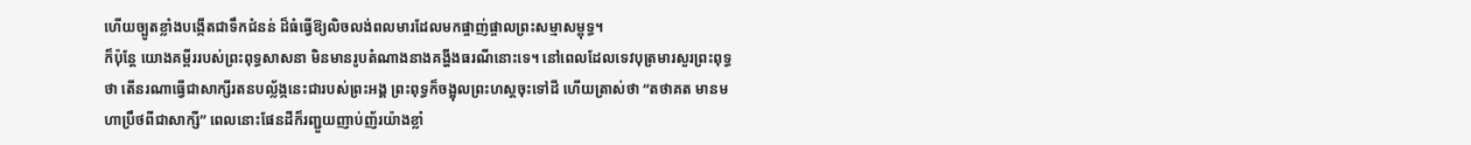ហើយច្បូតខ្លាំងបង្កើតជាទឹកជំនន់ ដ៏ធំធ្វើឱ្យលិចលង់ពលមារដែលមកផ្ចាញ់ផ្ចាលព្រះសម្មាសម្ពុទ្ធ។
ក៏ប៉ុន្តែ យោងគម្ពីររបស់ព្រះពុទ្ធសាសនា មិនមានរូបតំណាងនាងគង្ហីងធរណីនោះទេ។ នៅពេលដែលទេវបុត្រមារសួរព្រះពុទ្ធថា តើនរណាធ្វើជាសាក្សីរតនបល្ល័ង្កនេះជារបស់ព្រះអង្គ ព្រះពុទ្ធក៏ចង្អុលព្រះហស្តចុះទៅដី ហើយត្រាស់ថា “តថាគត មានមហាប្រឹថពីជាសាក្សី” ពេលនោះផែនដីក៏រញ្ជួយញាប់ញ័រយ៉ាងខ្លាំ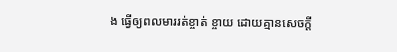ង ធ្វើឲ្យពលមាររត់ខ្ចាត់ ខ្ចាយ ដោយគ្មានសេចក្តី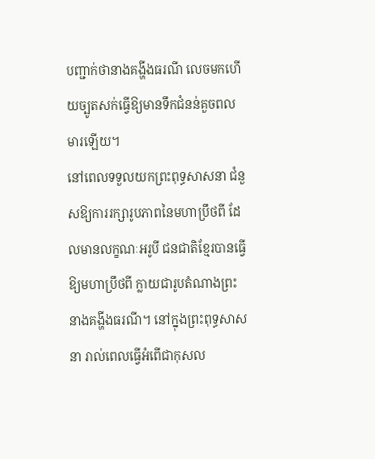បញ្ជាក់ថានាងគង្ហីងធរណី លេចមកហើយច្បូតសក់ធ្វើឱ្យមានទឹកជំនន់គួចពលមារឡើយ។
នៅពេលទទួលយកព្រះពុទ្ធសាសនា ជំនួសឱ្យការរក្សារូបភាពនៃមហាប្រឹថពី ដែលមានលក្ខណៈអរូបី ជនជាតិខ្មែរបានធ្វើឱ្យមហាប្រឹថពី ក្លាយជារូបតំណាងព្រះនាងគង្ហីងធរណី។ នៅក្នុងព្រះពុទ្ធសាសនា រាល់ពេលធ្វើអំពើជាកុសល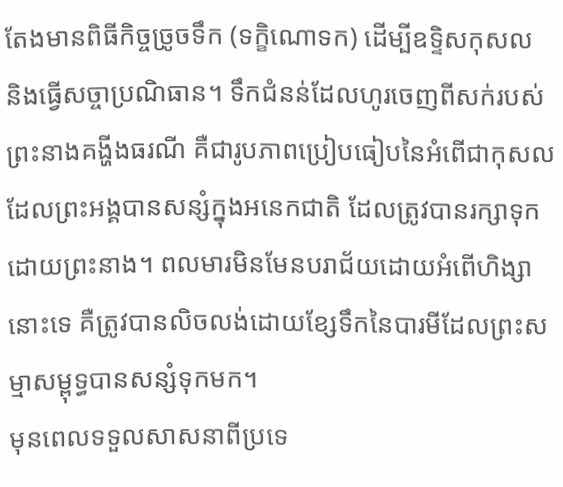តែងមានពិធីកិច្ចច្រូចទឹក (ទក្ខិណោទក) ដើម្បីឧទ្ទិសកុសល និងធ្វើសច្ចាប្រណិធាន។ ទឹកជំនន់ដែលហូរចេញពីសក់របស់ព្រះនាងគង្ហីងធរណី គឺជារូបភាពប្រៀបធៀបនៃអំពើជាកុសលដែលព្រះអង្គបានសន្សំក្នុងអនេកជាតិ ដែលត្រូវបានរក្សាទុកដោយព្រះនាង។ ពលមារមិនមែនបរាជ័យដោយអំពើហិង្សានោះទេ គឺត្រូវបានលិចលង់ដោយខ្សែទឹកនៃបារមីដែលព្រះសម្មាសម្ពុទ្ធបានសន្សំទុកមក។
មុនពេលទទួលសាសនាពីប្រទេ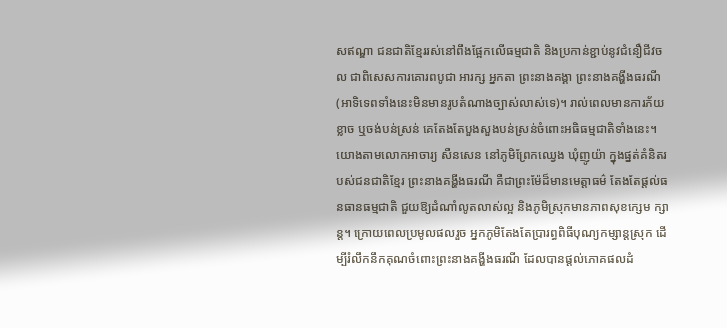សឥណ្ឌា ជនជាតិខ្មែររស់នៅពឹងផ្អែកលើធម្មជាតិ និងប្រកាន់ខ្ជាប់នូវជំនឿជីវចល ជាពិសេសការគោរពបូជា អារក្ស អ្នកតា ព្រះនាងគង្គា ព្រះនាងគង្ហីងធរណី (អាទិទេពទាំងនេះមិនមានរូបតំណាងច្បាស់លាស់ទេ)។ រាល់ពេលមានការភ័យខ្លាច ឬចង់បន់ស្រន់ គេតែងតែបួងសួងបន់ស្រន់ចំពោះអធិធម្មជាតិទាំងនេះ។
យោងតាមលោកអាចារ្យ សឺនសេន នៅភូមិព្រែកឈ្វេង ឃុំញូយ៉ា ក្នុងផ្នត់គំនិតរបស់ជនជាតិខ្មែរ ព្រះនាងគង្ហីងធរណី គឺជាព្រះម៉ែដ៏មានមេត្តាធម៌ តែងតែផ្តល់ធនធានធម្មជាតិ ជួយឱ្យដំណាំលូតលាស់ល្អ និងភូមិស្រុកមានភាពសុខក្សេម ក្សាន្ត។ ក្រោយពេលប្រមូលផលរួច អ្នកភូមិតែងតែប្រារព្ធពិធីបុណ្យកម្សាន្តស្រុក ដើម្បីរំលឹកនឹកគុណចំពោះព្រះនាងគង្ហីងធរណី ដែលបានផ្តល់ភោគផលដំ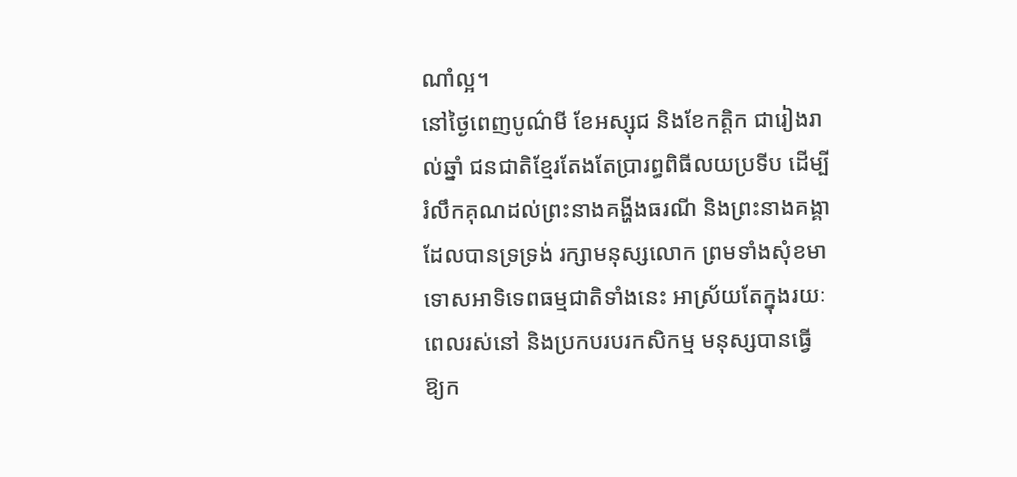ណាំល្អ។
នៅថ្ងៃពេញបូណ៌មី ខែអស្សុជ និងខែកត្តិក ជារៀងរាល់ឆ្នាំ ជនជាតិខ្មែរតែងតែប្រារព្ធពិធីលយប្រទីប ដើម្បីរំលឹកគុណដល់ព្រះនាងគង្ហីងធរណី និងព្រះនាងគង្គា ដែលបានទ្រទ្រង់ រក្សាមនុស្សលោក ព្រមទាំងសុំខមាទោសអាទិទេពធម្មជាតិទាំងនេះ អាស្រ័យតែក្នុងរយៈពេលរស់នៅ និងប្រកបរបរកសិកម្ម មនុស្សបានធ្វើឱ្យក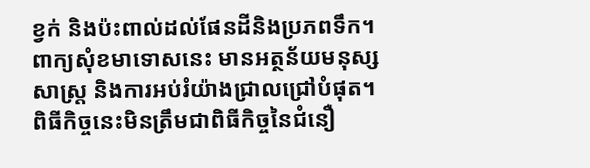ខ្វក់ និងប៉ះពាល់ដល់ផែនដីនិងប្រភពទឹក។ ពាក្យសុំខមាទោសនេះ មានអត្ថន័យមនុស្សសាស្ត្រ និងការអប់រំយ៉ាងជ្រាលជ្រៅបំផុត។ ពិធីកិច្ចនេះមិនត្រឹមជាពិធីកិច្ចនៃជំនឿ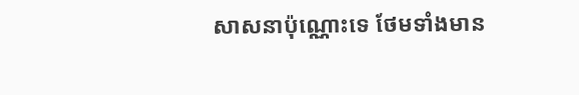សាសនាប៉ុណ្ណោះទេ ថែមទាំងមាន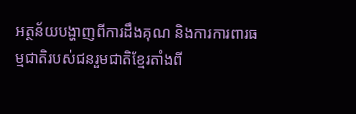អត្ថន័យបង្ហាញពីការដឹងគុណ និងការការពារធម្មជាតិរបស់ជនរួមជាតិខ្មែរតាំងពី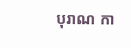បុរាណ កា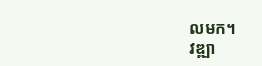លមក។
វឌ្ឍា